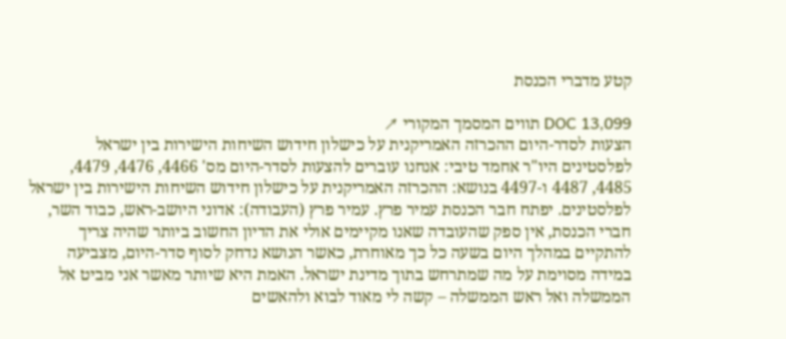קטע מדברי הכנסת

DOC 13,099 תווים המסמך המקורי ↗
הצעות לסדר-היום ההכרזה האמריקנית על כישלון חידוש השיחות הישירות בין ישראל לפלסטינים היו"ר אחמד טיבי: אנחנו עוברים להצעות לסדר-היום מס' 4466, 4476, 4479, 4485, 4487 ו-4497 בנושא: ההכרזה האמריקנית על כישלון חידוש השיחות הישירות בין ישראל לפלסטינים. יפתח חבר הכנסת עמיר פרץ. עמיר פרץ (העבודה): אדוני היושב-ראש, כבוד השר, חברי הכנסת, אין ספק שהעובדה שאנו מקיימים אולי את הדיון החשוב ביותר שהיה צריך להתקיים במהלך היום בשעה כל כך מאוחרת, כאשר הנושא נדחק לסוף סדר-היום, מצביעה במידה מסוימת על מה שמתרחש בתוך מדינת ישראל. האמת היא שיותר מאשר אני מביט אל הממשלה ואל ראש הממשלה – קשה לי מאוד לבוא ולהאשים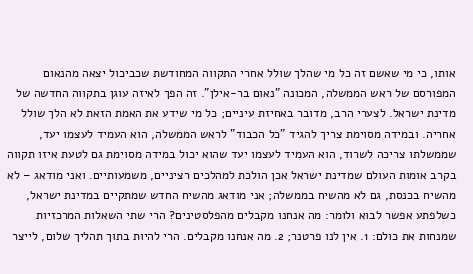אותו, כי מי שאשם זה כל מי שהלך שולל אחרי התקווה המחודשת שכביכול יצאה מהנאום המפורסם של ראש הממשלה, המכונה "נאום בר-אילן". זה הפך לאיזה עוגן בתקווה החדשה של מדינת ישראל. לצערי הרב, מדובר באחיזת עיניים; כל מי שידע את האמת הזאת לא הלך שולל אחריה. ובמידה מסוימת צריך להגיד "כל הכבוד" לראש הממשלה, הוא העמיד לעצמו יעד, שממשלתו צריכה לשרוד, הוא העמיד לעצמו יעד שהוא יכול במידה מסוימת גם לטעת איזו תקווה בקרב אומות העולם שמדינת ישראל אכן הולכת למהלכים רציניים, משמעותיים. ואני מודאג – לא מהשיח בכנסת, גם לא מהשיח בממשלה; אני מודאג מהשיח החדש שמתקיים במדינת ישראל, כשלפתע אפשר לבוא ולומר: מה אנחנו מקבלים מהפלסטינים? הרי שתי השאלות המרכזיות שמנחות את כולם: 1. אין לנו פרטנר; 2. מה אנחנו מקבלים. הרי להיות בתוך תהליך שלום, לייצר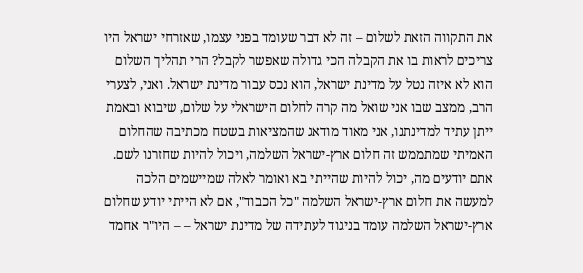את התקווה הזאת לשלום – זה לא דבר שעומד בפני עצמו, שאזרחי ישראל היו צריכים לראות בו את הקבלה הכי גדולה שאפשר לקבל? הרי תהליך השלום הוא לא איזה נטל על מדינת ישראל, הוא נכס עבור מדינת ישראל. ואני, לצערי הרב, ממצב שבו אני שואל מה קרה לחלום הישראלי על שלום, שיבוא ובאמת ייתן עתיד למדינתנו, אני מאוד מודאג שהמציאות בשטח מכתיבה שהחלום האמיתי שמתממש זה חלום ארץ-ישראל השלמה, ויכול להיות שחזרנו לשם. אתם יודעים מה, יכול להיות שהייתי בא ואומר לאלה שמיישמים הלכה למעשה את חלום ארץ-ישראל השלמה "כל הכבוד", אם לא הייתי יודע שחלום ארץ-ישראל השלמה עומד בניגוד לעתידה של מדינת ישראל – – היו"ר אחמד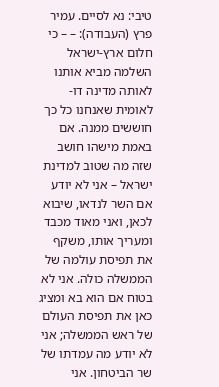טיבי: נא לסיים. עמיר פרץ (העבודה): – – כי חלום ארץ-ישראל השלמה מביא אותנו לאותה מדינה דו-לאומית שאנחנו כל כך חוששים ממנה. אם באמת מישהו חושב שזה מה שטוב למדינת ישראל – אני לא יודע אם השר לנדאו, שיבוא לכאן, ואני מאוד מכבד ומעריך אותו, משקף את תפיסת עולמה של הממשלה כולה. אני לא בטוח אם הוא בא ומציג כאן את תפיסת העולם של ראש הממשלה; אני לא יודע מה עמדתו של שר הביטחון. אני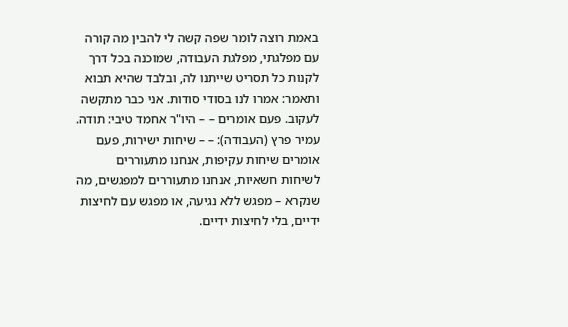באמת רוצה לומר שפה קשה לי להבין מה קורה עם מפלגתי, מפלגת העבודה, שמוכנה בכל דרך לקנות כל תסריט שייתנו לה, ובלבד שהיא תבוא ותאמר: אמרו לנו בסודי סודות. אני כבר מתקשה לעקוב. פעם אומרים – – היו"ר אחמד טיבי: תודה. עמיר פרץ (העבודה): – – שיחות ישירות, פעם אומרים שיחות עקיפות, אנחנו מתעוררים לשיחות חשאיות, אנחנו מתעוררים למפגשים, מה שנקרא – מפגש ללא נגיעה, או מפגש עם לחיצות ידיים, בלי לחיצות ידיים.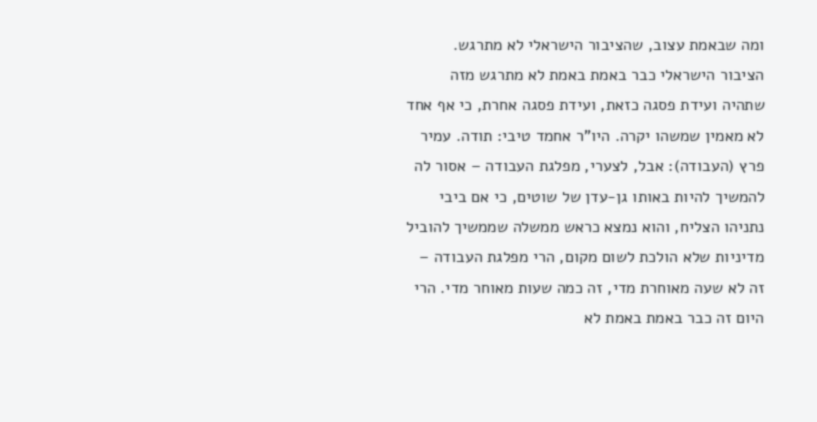ומה שבאמת עצוב, שהציבור הישראלי לא מתרגש. הציבור הישראלי כבר באמת באמת לא מתרגש מזה שתהיה ועידת פסגה כזאת, ועידת פסגה אחרת, כי אף אחד לא מאמין שמשהו יקרה. היו"ר אחמד טיבי: תודה. עמיר פרץ (העבודה): אבל, לצערי, מפלגת העבודה – אסור לה להמשיך להיות באותו גן-עדן של שוטים, כי אם ביבי נתניהו הצליח, והוא נמצא כראש ממשלה שממשיך להוביל מדיניות שלא הולכת לשום מקום, הרי מפלגת העבודה – זה לא שעה מאוחרת מדי, זה כמה שעות מאוחר מדי. הרי היום זה כבר באמת באמת לא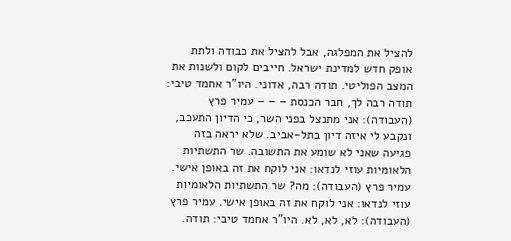להציל את המפלגה, אבל להציל את כבודה ולתת אופק חדש למדינת ישראל. חייבים לקום ולשנות את המצב הפוליטי. תודה רבה, אדוני. היו"ר אחמד טיבי: תודה רבה לך, חבר הכנסת – – – עמיר פרץ (העבודה): אני מתנצל בפני השר, כי הדיון התעכב, ונקבע לי איזה דיון בתל-אביב. שלא יראה בזה פגיעה שאני לא שומע את התשובה. שר התשתיות הלאומיות עוזי לנדאו: אני לוקח את זה באופן אישי. עמיר פרץ (העבודה): מה? שר התשתיות הלאומיות עוזי לנדאו: אני לוקח את זה באופן אישי. עמיר פרץ (העבודה): לא, לא, לא. היו"ר אחמד טיבי: תודה.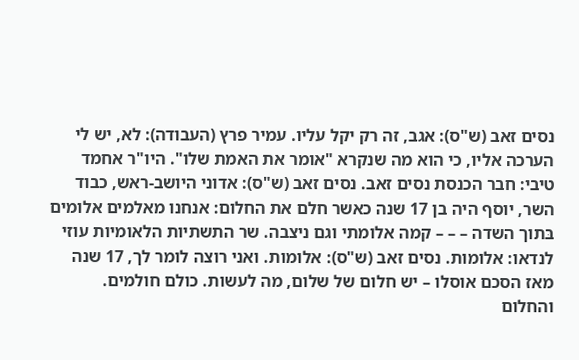נסים זאב (ש"ס): אגב, זה רק יקל עליו. עמיר פרץ (העבודה): לא, יש לי הערכה אליו, כי הוא מה שנקרא "אומר את האמת שלו". היו"ר אחמד טיבי: חבר הכנסת נסים זאב. נסים זאב (ש"ס): אדוני היושב-ראש, כבוד השר, יוסף היה בן 17 שנה כאשר חלם את החלום: אנחנו מאלמים אלומים בּתוך השדה – – – קמה אלומתי וגם ניצבה. שר התשתיות הלאומיות עוזי לנדאו: אלומות. נסים זאב (ש"ס): אלומות. ואני רוצה לומר לך, 17 שנה מאז הסכם אוסלו – יש חלום של שלום, מה לעשות. כולם חולמים. והחלום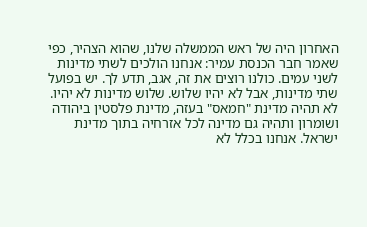האחרון היה של ראש הממשלה שלנו, שהוא הצהיר, כפי שאמר חבר הכנסת עמיר: אנחנו הולכים לשתי מדינות לשני עמים. כולנו רוצים את זה, אגב, תדע לך. יש בפועל שתי מדינות, אבל לא יהיו שלוש. שלוש מדינות לא יהיו. לא תהיה מדינת "חמאס" בעזה, מדינת פלסטין ביהודה ושומרון ותהיה גם מדינה לכל אזרחיה בתוך מדינת ישראל. אנחנו בכלל לא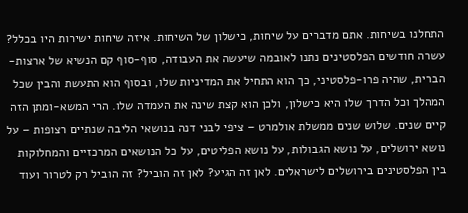התחלנו בשיחות. אתם מדברים על שיחות, כישלון של השיחות. איזה שיחות ישירות היו בכלל? עשרה חודשים הפלסטינים נתנו לאובמה שיעשה את העבודה, סוף-סוף קם הנשיא של ארצות-הברית, שהיה פרו-פלסטיני, כך הוא התחיל את המדיניות שלו, ובסוף הוא התעשת והבין שכל המהלך וכל הדרך שלו היא כישלון, ולכן הוא קצת שינה את העמדה שלו. הרי המשא-ומתן הזה קיים שנים. שלוש שנים ממשלת אולמרט – ציפי לבני דנה בנושאי הליבה שנתיים רצופות – על נושא ירושלים, על נושא הגבולות, על נושא הפליטים, על כל הנושאים המרכזיים והמחלוקות בין הפלסטינים בירושלים לישראלים. לאן זה הגיע? לאן זה הוביל? זה הוביל רק לטרור ועוד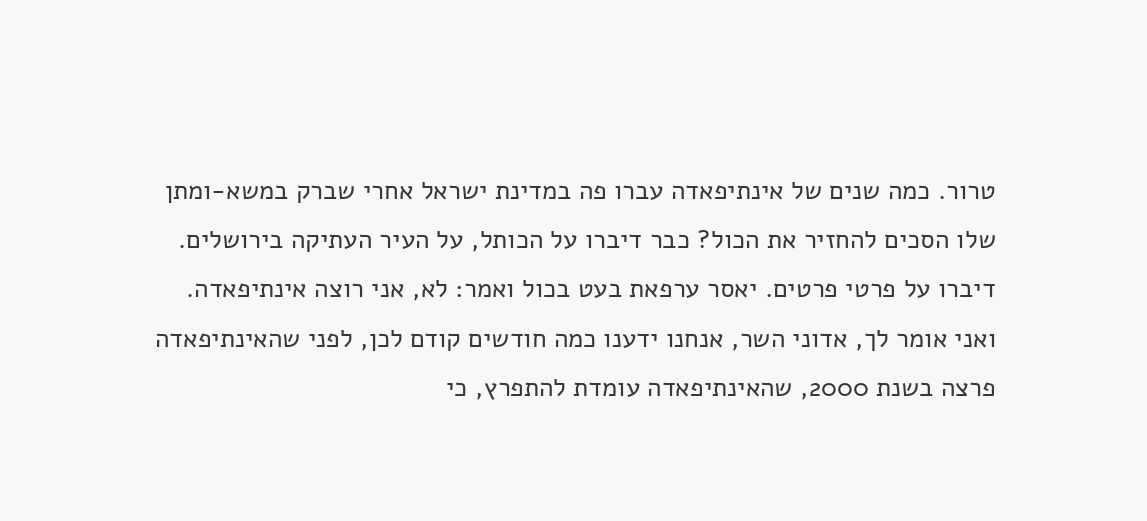טרור. כמה שנים של אינתיפאדה עברו פה במדינת ישראל אחרי שברק במשא-ומתן שלו הסכים להחזיר את הכול? כבר דיברו על הכותל, על העיר העתיקה בירושלים. דיברו על פרטי פרטים. יאסר ערפאת בעט בכול ואמר: לא, אני רוצה אינתיפאדה. ואני אומר לך, אדוני השר, אנחנו ידענו כמה חודשים קודם לכן, לפני שהאינתיפאדה פרצה בשנת 2000, שהאינתיפאדה עומדת להתפרץ, כי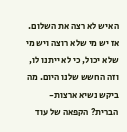האיש לא רצה את השלום. אז יש מי שלא רוצה ויש מי שלא יכול, כי לא ייתנו לו, וזה החשש שלנו היום. מה ביקש נשיא ארצות-הברית? הקפאה של עוד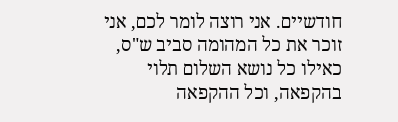חודשיים. אני רוצה לומר לכם, אני זוכר את כל המהומה סביב ש"ס, כאילו כל נושא השלום תלוי בהקפאה, וכל ההקפאה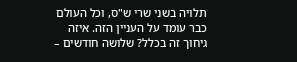תלויה בשני שרי ש"ס, וכל העולם כבר עומד על העניין הזה. איזה גיחוך זה בכלל? שלושה חודשים –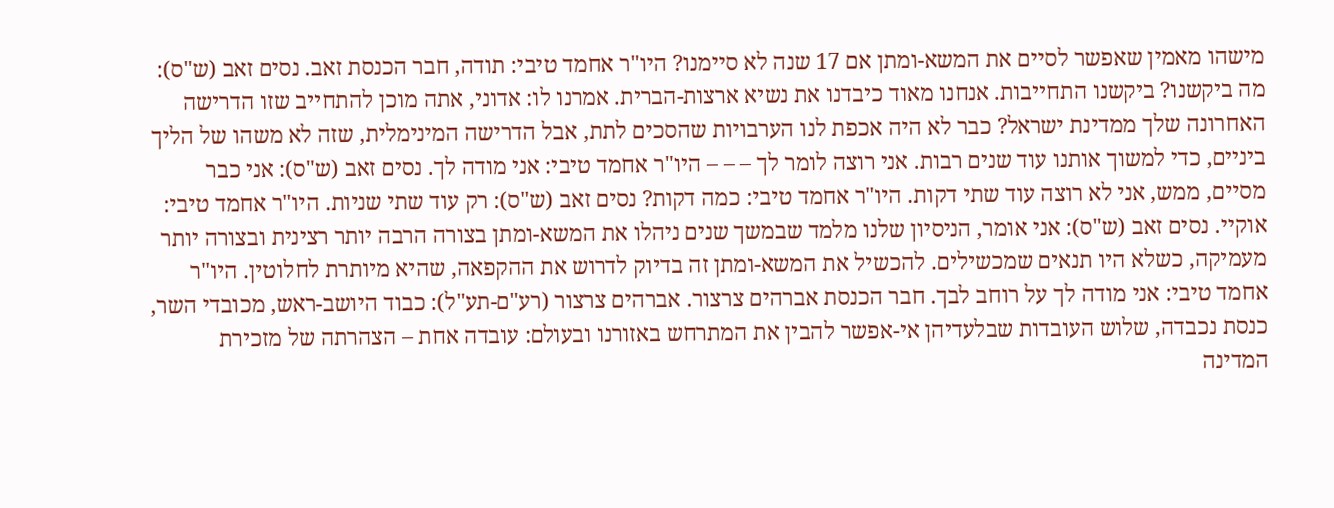מישהו מאמין שאפשר לסיים את המשא-ומתן אם 17 שנה לא סיימנו? היו"ר אחמד טיבי: תודה, חבר הכנסת זאב. נסים זאב (ש"ס): מה ביקשנו? ביקשנו התחייבות. אנחנו מאוד כיבדנו את נשיא ארצות-הברית. אמרנו לו: אדוני, אתה מוכן להתחייב שזו הדרישה האחרונה שלך ממדינת ישראל? כבר לא היה אכפת לנו הערבויות שהסכים לתת, אבל הדרישה המינימלית, שזה לא משהו של הליך ביניים, כדי למשוך אותנו עוד שנים רבות. אני רוצה לומר לך – – – היו"ר אחמד טיבי: אני מודה לך. נסים זאב (ש"ס): אני כבר מסיים, ממש, אני לא רוצה עוד שתי דקות. היו"ר אחמד טיבי: כמה דקות? נסים זאב (ש"ס): רק עוד שתי שניות. היו"ר אחמד טיבי: אוקיי. נסים זאב (ש"ס): אני אומר, הניסיון שלנו מלמד שבמשך שנים ניהלו את המשא-ומתן בצורה הרבה יותר רצינית ובצורה יותר מעמיקה, כשלא היו תנאים שמכשילים. להכשיל את המשא-ומתן זה בדיוק לדרוש את ההקפאה, שהיא מיותרת לחלוטין. היו"ר אחמד טיבי: אני מודה לך על רוחב לבך. חבר הכנסת אברהים צרצור. אברהים צרצור (רע"ם-תע"ל): כבוד היושב-ראש, מכובדי השר, כנסת נכבדה, שלוש העובדות שבלעדיהן אי-אפשר להבין את המתרחש באזורנו ובעולם: עובדה אחת – הצהרתה של מזכירת המדינה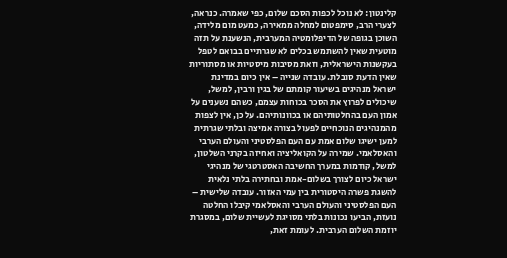קלינטון: לא נוכל לכפות הסכם שלום, כפי שאמרה. כנראה, לצערי הרב, סימפטום למחלה ממאירה, כמעט מום מלידה, השוכן בגופה של הדיפלומטיה המערבית, הנשענת על תזה מוטעית שאין להשתמש בכלים לא שגרתיים בבואם לטפל בעקשנות הישראלית, וזאת מסיבות מיסטיות או מסתוריות שאין הדעת סובלת. עובדה שנייה – אין כיום במדינת ישראל מנהיגים בשיעור קומתם של בגין ורבין, למשל, שיכולים לפרוץ את הסכר בכוחות עצמם, כשהם נשענים על אמון העם בהחלטותיהם או בכוונותיהם. על כן, אין לצפות מהמנהיגים הנוכחיים לפעול בצורה אמיצה ובלתי שגרתית למען ישיגו שלום אמת עם העם הפלסטיני והעולם הערבי והאסלאמי. שמירה על הקואליציה ואחיזה בקרני השלטון, למשל, קודמות במערך החשיבה האסטרטגי של מנהיגי ישראל כיום לצורך בשלום-אמת ובחתירה בלתי נלאית להשגת פשרה היסטורית בין עמי האזור. עובדה שלישית – העם הפלסטיני והעולם הערבי והאסלאמי קיבלו החלטה נועזת, הביעו נכונות בלתי מסויגת לעשיית שלום, במסגרת יוזמת השלום הערבית. לעומת זאת,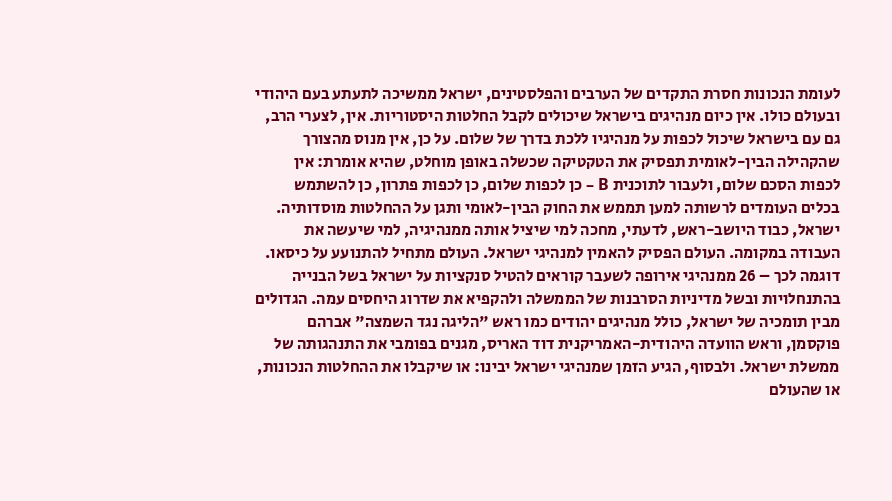לעומת הנכונות חסרת התקדים של הערבים והפלסטינים, ישראל ממשיכה לתעתע בעם היהודי ובעולם כולו. אין כיום מנהיגים בישראל שיכולים לקבל החלטות היסטוריות. אין, לצערי הרב, גם עם בישראל שיכול לכפות על מנהיגיו ללכת בדרך של שלום. על כן, אין מנוס מהצורך שהקהילה הבין-לאומית תפסיק את הטקטיקה שכשלה באופן מוחלט, שהיא אומרת: אין לכפות הסכם שלום, ולעבור לתוכנית B – כן לכפות שלום, כן לכפות פתרון, כן להשתמש בכלים העומדים לרשותה למען תממש את החוק הבין-לאומי ותגן על ההחלטות מוסדותיה. ישראל, כבוד היושב-ראש, לדעתי, מחכה למי שיציל אותה ממנהיגיה, למי שיעשה את העבודה במקומה. העולם הפסיק להאמין למנהיגי ישראל. העולם מתחיל להתנועע על כיסאו. דוגמה לכך – 26 ממנהיגי אירופה לשעבר קוראים להטיל סנקציות על ישראל בשל הבנייה בהתנחלויות ובשל מדיניות הסרבנות של הממשלה ולהקפיא את שדרוג היחסים עמה. הגדולים מבין תומכיה של ישראל, כולל מנהיגים יהודים כמו ראש "הליגה נגד השמצה" אברהם פוקסמן, וראש הוועדה היהודית-האמריקנית דוד האריס, מגנים בפומבי את התנהגותה של ממשלת ישראל. ולבסוף, הגיע הזמן שמנהיגי ישראל יבינו: או שיקבלו את ההחלטות הנכונות, או שהעולם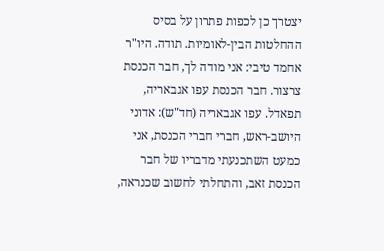יצטרך כן לכפות פתרון על בסיס ההחלטות הבין-לאומיות. תודה. היו"ר אחמד טיבי: אני מודה לך, חבר הכנסת צרצור. חבר הכנסת עפו אגבאריה, תפאדל. עפו אגבאריה (חד"ש): אדוני היושב-ראש, חברי חברי הכנסת, אני כמעט השתכנעתי מדבריו של חבר הכנסת זאב, והתחלתי לחשוב שכנראה,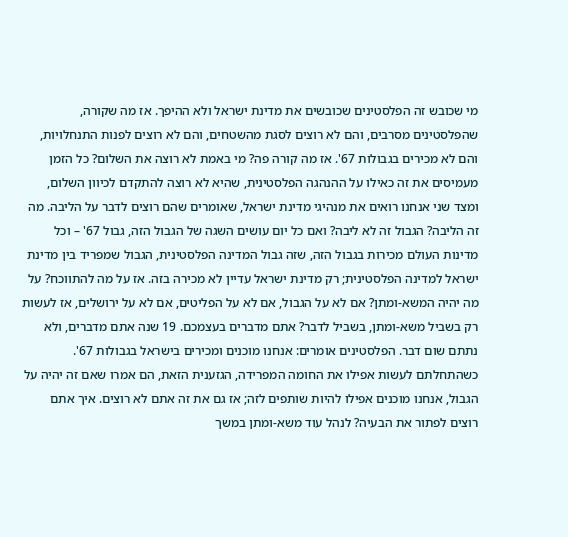מי שכובש זה הפלסטינים שכובשים את מדינת ישראל ולא ההיפך. אז מה שקורה, שהפלסטינים מסרבים, והם לא רוצים לסגת מהשטחים, והם לא רוצים לפנות התנחלויות, והם לא מכירים בגבולות 67'. אז מה קורה פה? מי באמת לא רוצה את השלום? כל הזמן מעמיסים את זה כאילו על ההנהגה הפלסטינית, שהיא לא רוצה להתקדם לכיוון השלום, ומצד שני אנחנו רואים את מנהיגי מדינת ישראל, שאומרים שהם רוצים לדבר על הליבה. מה זה הליבה? הגבול זה לא ליבה? ואם כל יום עושים השגה של הגבול הזה, גבול 67' – וכל מדינות העולם מכירות בגבול הזה, שזה גבול המדינה הפלסטינית, הגבול שמפריד בין מדינת ישראל למדינה הפלסטינית; רק מדינת ישראל עדיין לא מכירה בזה. אז על מה להתווכח? על מה יהיה המשא-ומתן? אם לא על הגבול, אם לא על הפליטים, אם לא על ירושלים, אז לעשות רק בשביל משא-ומתן, בשביל לדבר? אתם מדברים בעצמכם. 19 שנה אתם מדברים, ולא נתתם שום דבר. הפלסטינים אומרים: אנחנו מוכנים ומכירים בישראל בגבולות 67'. כשהתחלתם לעשות אפילו את החומה המפרידה, הגזענית הזאת, הם אמרו שאם זה יהיה על הגבול, אנחנו מוכנים אפילו להיות שותפים לזה; אז גם את זה אתם לא רוצים. איך אתם רוצים לפתור את הבעיה? לנהל עוד משא-ומתן במשך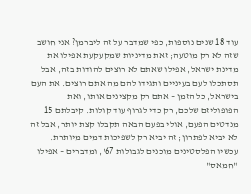עוד 18 שנים נוספות, כפי שמדבר על זה ליברמן? אני חושב שזה לא רק מוטעה; זאת מדיניות שמקעקעת אפילו את מדינת ישראל, אפילו שאתם לא רוצים להודות בזה, אבל תסתכלו לעם בעיניים ותגידו להם מה אתם רוצים. את העם בישראל, כל הזמן – אתם רק מקצינים אותו, ואת הפופוליזם שלכם, רק כדי לגרוף עוד קולות. קיבלתם 15 מנדטים הפעם, אולי בפעם הבאה תקבלו קצת יותר, אבל זה לא יביא לפתרון; זה יביא רק לשפיכות דמים מיותרת. עכשיו הפלסטינים מוכנים לגבולות 67', ומדברים – אפילו "חמאס"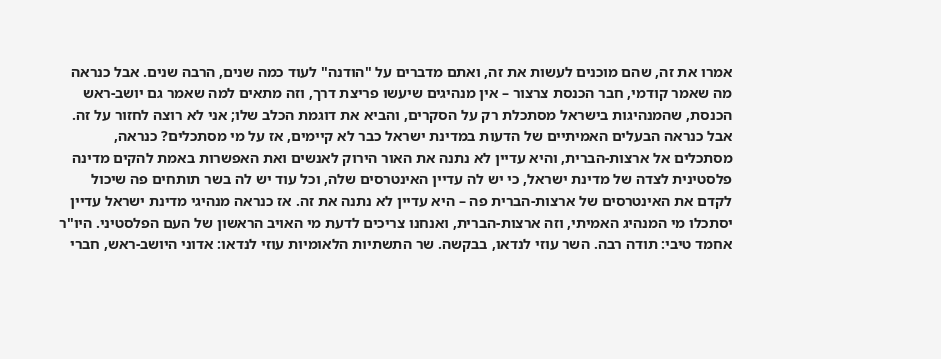אמרו את זה, שהם מוכנים לעשות את זה, ואתם מדברים על "הודנה" לעוד כמה שנים, הרבה שנים. אבל כנראה מה שאמר קודמי, חבר הכנסת צרצור – אין מנהיגים שיעשו פריצת דרך, וזה מתאים למה שאמר גם יושב-ראש הכנסת, שהמנהיגות בישראל מסתכלת רק על הסקרים, והביא את דוגמת הכלב שלו; אני לא רוצה לחזור על זה. אבל כנראה הבעלים האמיתיים של הדעות במדינת ישראל כבר לא קיימים, אז על מי מסתכלים? כנראה, מסתכלים אל ארצות-הברית, והיא עדיין לא נתנה את האור הירוק לאנשים ואת האפשרות באמת להקים מדינה פלסטינית לצדה של מדינת ישראל, כי יש לה עדיין האינטרסים שלה, וכל עוד יש לה בשר תותחים פה שיכול לקדם את האינטרסים של ארצות-הברית פה – היא עדיין לא נתנה את זה. אז כנראה מנהיגי מדינת ישראל עדיין יסתכלו מי המנהיג האמיתי, וזה ארצות-הברית, ואנחנו צריכים לדעת מי האויב הראשון של העם הפלסטיני. היו"ר אחמד טיבי: תודה רבה. השר עוזי לנדאו, בבקשה. שר התשתיות הלאומיות עוזי לנדאו: אדוני היושב-ראש, חברי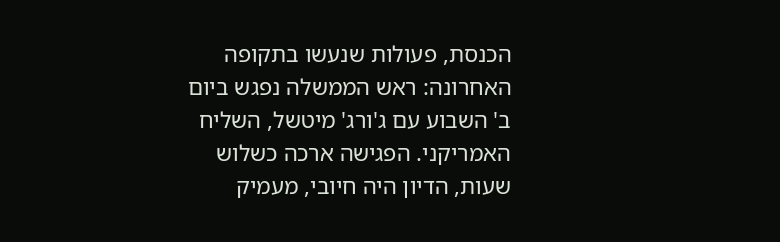הכנסת, פעולות שנעשו בתקופה האחרונה: ראש הממשלה נפגש ביום ב' השבוע עם ג'ורג' מיטשל, השליח האמריקני. הפגישה ארכה כשלוש שעות, הדיון היה חיובי, מעמיק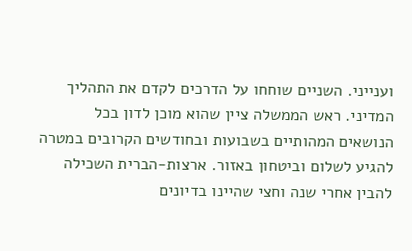וענייני. השניים שוחחו על הדרכים לקדם את התהליך המדיני. ראש הממשלה ציין שהוא מוכן לדון בכל הנושאים המהותיים בשבועות ובחודשים הקרובים במטרה להגיע לשלום וביטחון באזור. ארצות-הברית השכילה להבין אחרי שנה וחצי שהיינו בדיונים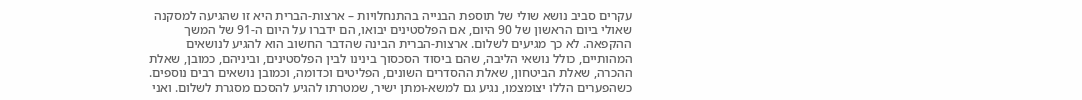עקרים סביב נושא שולי של תוספת הבנייה בהתנחלויות – ארצות-הברית היא זו שהגיעה למסקנה שאולי ביום הראשון של 90 היום, אם הפלסטינים יבואו, הם ידברו על היום ה-91 של המשך ההקפאה. לא כך מגיעים לשלום. ארצות-הברית הבינה שהדבר החשוב הוא להגיע לנושאים המהותיים, כולל נושאי הליבה, שהם ביסוד הסכסוך בינינו לבין הפלסטינים, וביניהם, כמובן, שאלת ההכרה, שאלת הביטחון, שאלת ההסדרים השונים, הפליטים וכדומה, וכמובן נושאים רבים נוספים. כשהפערים הללו יצומצמו, נגיע גם למשא-ומתן ישיר, שמטרתו להגיע להסכם מסגרת לשלום. ואני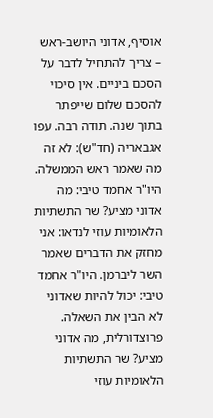אוסיף, אדוני היושב-ראש – צריך להתחיל לדבר על הסכם ביניים. אין סיכוי להסכם שלום שייפתר בתוך שנה. תודה רבה. עפו אגבאריה (חד"ש): לא זה מה שאמר ראש הממשלה. היו"ר אחמד טיבי: מה אדוני מציע? שר התשתיות הלאומיות עוזי לנדאו: אני מחזק את הדברים שאמר השר ליברמן. היו"ר אחמד טיבי: יכול להיות שאדוני לא הבין את השאלה. פרוצדורלית, מה אדוני מציע? שר התשתיות הלאומיות עוזי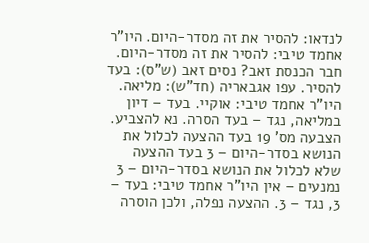לנדאו: להסיר את זה מסדר-היום. היו"ר אחמד טיבי: להסיר את זה מסדר-היום. חבר הכנסת זאב? נסים זאב (ש"ס): בעד להסיר. עפו אגבאריה (חד"ש): מליאה. היו"ר אחמד טיבי: אוקיי. בעד – דיון במליאה, נגד – בעד הסרה. נא להצביע. הצבעה מס' 19 בעד ההצעה לכלול את הנושא בסדר-היום – 3 בעד ההצעה שלא לכלול את הנושא בסדר-היום – 3 נמנעים – אין היו"ר אחמד טיבי: בעד – 3, נגד – 3. ההצעה נפלה, ולכן הוסרה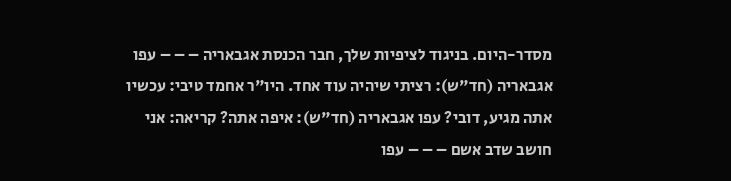מסדר-היום. בניגוד לציפיות שלך, חבר הכנסת אגבאריה – – – עפו אגבאריה (חד"ש): רציתי שיהיה עוד אחד. היו"ר אחמד טיבי: עכשיו אתה מגיע, דובי? עפו אגבאריה (חד"ש): איפה אתה? קריאה: אני חושב שדב אשם – – – עפו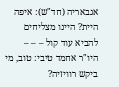אגבאריה (חד"ש): איפה היית? היינו מצליחים להביא עוד קול – – – היו"ר אחמד טיבי: טוב, מי ביקש רוויזיה?